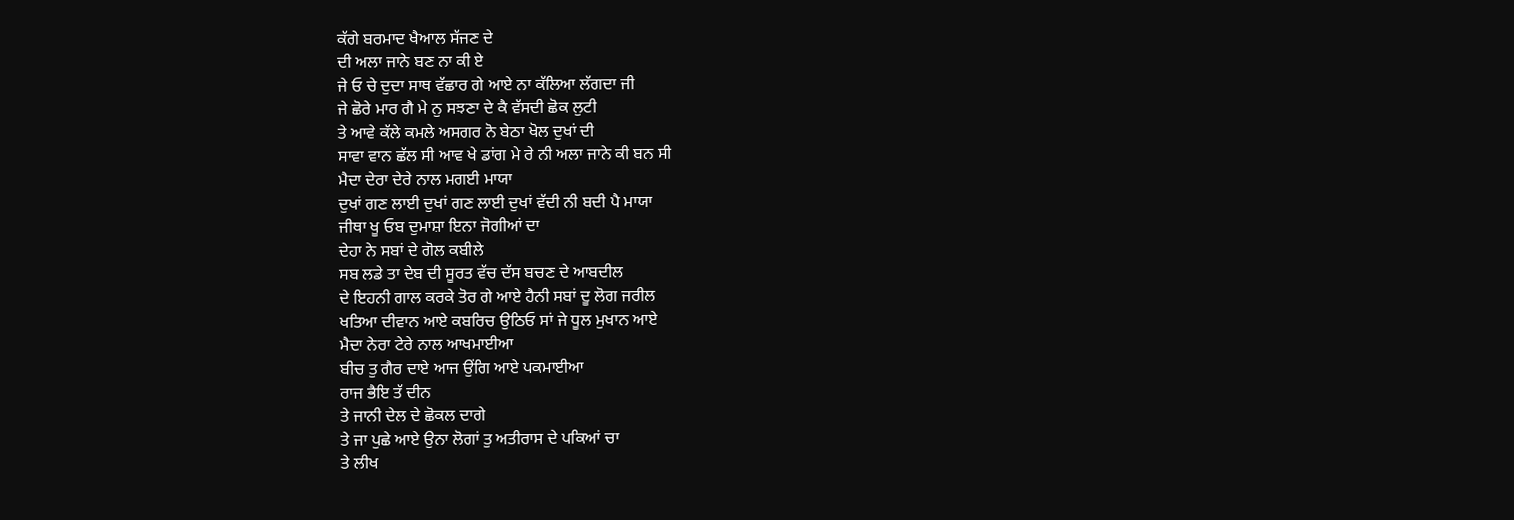ਕੱਗੇ ਬਰਮਾਦ ਖੈਆਲ ਸੱਜਣ ਦੇ
ਦੀ ਅਲਾ ਜਾਨੇ ਬਣ ਨਾ ਕੀ ਏ
ਜੇ ਓ ਚੇ ਦੁਦਾ ਸਾਥ ਵੱਛਾਰ ਗੇ ਆਏ ਨਾ ਕੱਲਿਆ ਲੱਗਦਾ ਜੀ
ਜੇ ਛੋਰੇ ਮਾਰ ਗੈ ਮੇ ਨੁ ਸਝਣਾ ਦੇ ਕੈ ਵੱਸਦੀ ਛੋਕ ਲੁਟੀ
ਤੇ ਆਵੇ ਕੱਲੇ ਕਮਲੇ ਅਸਗਰ ਨੋ ਬੇਠਾ ਖੋਲ ਦੁਖਾਂ ਦੀ
ਸਾਵਾ ਵਾਨ ਛੱਲ ਸੀ ਆਵ ਖੇ ਡਾਂਗ ਮੇ ਰੇ ਨੀ ਅਲਾ ਜਾਨੇ ਕੀ ਬਨ ਸੀ
ਮੈਦਾ ਦੇਰਾ ਦੇਰੇ ਨਾਲ ਮਗਈ ਮਾਯਾ
ਦੁਖਾਂ ਗਣ ਲਾਈ ਦੁਖਾਂ ਗਣ ਲਾਈ ਦੁਖਾਂ ਵੱਦੀ ਨੀ ਬਦੀ ਪੈ ਮਾਯਾ
ਜੀਥਾ ਖੂ ਓਬ ਦੁਮਾਸ਼ਾ ਇਨਾ ਜੋਗੀਆਂ ਦਾ
ਦੇਹਾ ਨੇ ਸਬਾਂ ਦੇ ਗੋਲ ਕਬੀਲੇ
ਸਬ ਲਡੇ ਤਾ ਦੇਬ ਦੀ ਸੂਰਤ ਵੱਚ ਦੱਸ ਬਚਣ ਦੇ ਆਬਦੀਲ
ਦੇ ਇਹਨੀ ਗਾਲ ਕਰਕੇ ਤੋਰ ਗੇ ਆਏ ਹੈਨੀ ਸਬਾਂ ਦੂ ਲੋਗ ਜਰੀਲ
ਖਤਿਆ ਦੀਵਾਨ ਆਏ ਕਬਰਿਚ ਉਠਿਓ ਸਾਂ ਜੇ ਧੂਲ ਮੁਖਾਨ ਆਏ
ਮੈਦਾ ਨੇਰਾ ਟੇਰੇ ਨਾਲ ਆਖਮਾਈਆ
ਬੀਚ ਤੁ ਗੈਰ ਦਾਏ ਆਜ ਉਂਗਿ ਆਏ ਪਕਮਾਈਆ
ਰਾਜ ਭੈਇ ਤੱ ਦੀਨ
ਤੇ ਜਾਨੀ ਦੇਲ ਦੇ ਛੋਕਲ ਦਾਗੇ
ਤੇ ਜਾ ਪੁਛੇ ਆਏ ਉਨਾ ਲੋਗਾਂ ਤੁ ਅਤੀਰਾਸ ਦੇ ਪਕਿਆਂ ਚਾ
ਤੇ ਲੀਖ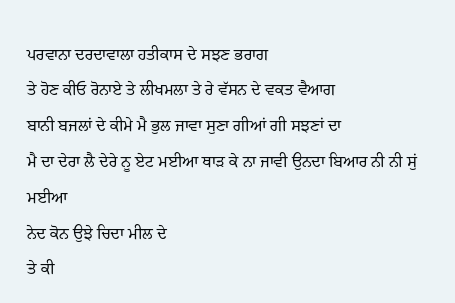ਪਰਵਾਨਾ ਦਰਦਾਵਾਲਾ ਹਤੀਕਾਸ ਦੇ ਸਝਣ ਭਰਾਗ
ਤੇ ਹੋਣ ਕੀਓ ਰੋਨਾਏ ਤੇ ਲੀਖਮਲਾ ਤੇ ਰੇ ਵੱਸਨ ਦੇ ਵਕਤ ਵੈਆਗ
ਬਾਨੀ ਬਜਲਾਂ ਦੇ ਕੀਮੇ ਮੈ ਭੁਲ ਜਾਵਾ ਸੁਣਾ ਗੀਆਂ ਗੀ ਸਝਣਾਂ ਦਾ
ਮੈ ਦਾ ਦੇਰਾ ਲੈ ਦੇਰੇ ਨੂ ਏਟ ਮਈਆ ਥਾਡ਼ ਕੇ ਨਾ ਜਾਵੀ ਉਨਦਾ ਬਿਆਰ ਨੀ ਨੀ ਸੁਂ ਮਈਆ
ਨੇਦ ਕੋਨ ਉਝੇ ਚਿਦਾ ਮੀਲ ਦੇ
ਤੇ ਕੀ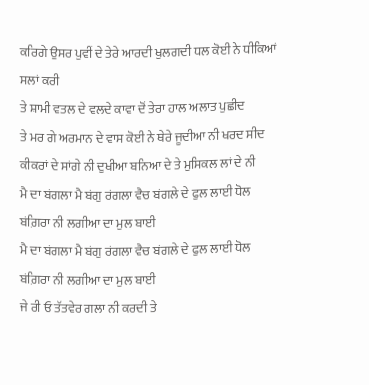ਕਰਿਗੇ ਉਸਰ ਪੁਵੀਂ ਦੇ ਤੇਰੇ ਆਰਦੀ ਖੁਲਗਦੀ ਧਲ ਕੋਈ ਨੇ ਧੀਕਿਆਂ ਸਲਾਂ ਕਰੀ
ਤੇ ਸ਼ਾਮੀ ਵਤਲ ਦੇ ਵਲਦੇ ਕਾਵਾ ਦੋਂ ਤੇਰਾ ਹਾਲ ਅਲਾਤ ਪੁਛੀਦ
ਤੇ ਮਰ ਗੇ ਅਰਮਾਨ ਦੇ ਵਾਸ ਕੋਈ ਨੇ ਥੇਰੇ ਜੂਦੀਆ ਨੀ ਖਰਦ ਸੀਦ
ਕੀਕਰਾਂ ਦੇ ਸਾਂਗੇ ਨੀ ਦੁਖੀਆ ਬਨਿਆ ਦੇ ਤੇ ਮੁਸਿਕਲ ਲਾਂ ਦੇ ਨੀ
ਮੈ ਦਾ ਬਂਗਲਾ ਮੈ ਬਂਗੁ ਰਂਗਲਾ ਵੈਚ ਬਂਗਲੇ ਦੇ ਫੁਲ ਲਾਈ ਧੋਲ ਬਂਗ਼ਿਰਾ ਨੀ ਲਗੀਆ ਦਾ ਮੁਲ ਬਾਈ
ਮੈ ਦਾ ਬਂਗਲਾ ਮੈ ਬਂਗੁ ਰਂਗਲਾ ਵੈਚ ਬਂਗਲੇ ਦੇ ਫੁਲ ਲਾਈ ਧੋਲ ਬਂਗ਼ਿਰਾ ਨੀ ਲਗੀਆ ਦਾ ਮੁਲ ਬਾਈ
ਜੇ ਰੀ ਓ ਤੱਤਵੇਰ ਗਲਾ ਨੀ ਕਰਦੀ ਤੇ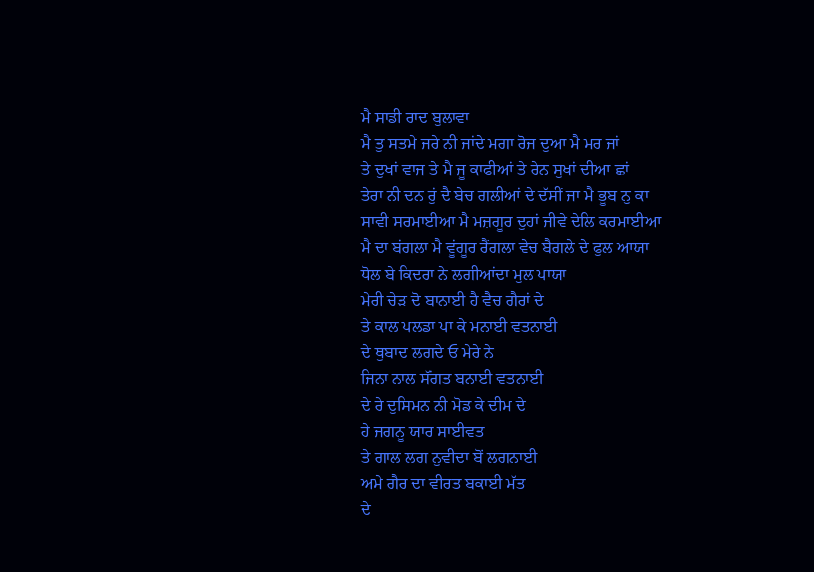ਮੈ ਸਾਡੀ ਰਾਦ ਬੁਲਾਵਾ
ਮੈ ਤੁ ਸਤਮੇ ਜਰੇ ਨੀ ਜਾਂਦੇ ਮਗਾ ਰੋਜ ਦੁਆ ਮੈ ਮਰ ਜਾਂ
ਤੇ ਦੁਖਾਂ ਵਾਜ ਤੇ ਮੈ ਜੂ ਕਾਫੀਆਂ ਤੇ ਰੇਨ ਸੁਖਾਂ ਦੀਆ ਛਾਂ
ਤੇਰਾ ਨੀ ਦਨ ਰੁਂ ਦੈ ਬੇਚ ਗਲੀਆਂ ਦੇ ਦੱਸੀਂ ਜਾ ਮੈ ਭੂਬ ਨੁ ਕਾ
ਸਾਵੀ ਸਰਮਾਈਆ ਮੈ ਮਜ਼ਗੂਰ ਦੁਹਾਂ ਜੀਵੇ ਦੇਲਿ ਕਰਮਾਈਆ
ਮੈ ਦਾ ਬਂਗਲਾ ਮੈ ਵੂਂਗੂਰ ਰੈਂਗਲਾ ਵੇਚ ਬੈਗਲੇ ਦੇ ਫੁਲ ਆਯਾ
ਧੋਲ ਬੇ ਕਿਦਰਾ ਨੇ ਲਗੀਆਂਦਾ ਮੁਲ ਪਾਯਾ
ਮੇਰੀ ਚੇਡ਼ ਦੋ ਬਾਨਾਈ ਹੈ ਵੈਚ ਗੈਰਾਂ ਦੇ
ਤੇ ਕਾਲ ਪਲਡਾ ਪਾ ਕੇ ਮਨਾਈ ਵਤਨਾਈ
ਦੇ ਥੁਬਾਦ ਲਗਦੇ ਓ ਮੇਰੇ ਨੇ
ਜਿਨਾ ਨਾਲ ਸੱਂਗਤ ਬਨਾਈ ਵਤਨਾਈ
ਦੇ ਰੇ ਦੁਸਿਮਨ ਨੀ ਮੋਡ ਕੇ ਦੀਮ ਦੇ
ਹੇ ਜਗਨੂ ਯਾਰ ਸਾਈਵਤ
ਤੇ ਗਾਲ ਲਗ ਨੁਵੀਦਾ ਬੋਂ ਲਗਨਾਈ
ਅਮੇ ਗੈਰ ਦਾ ਵੀਰਤ ਬਕਾਈ ਮੱਤ
ਦੇ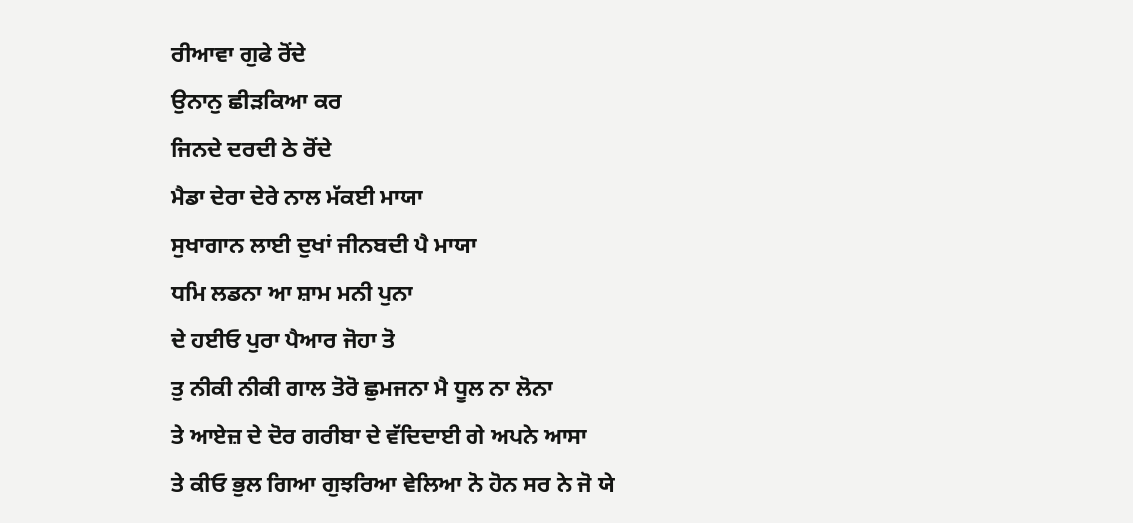ਰੀਆਵਾ ਗੁਫੇ ਰੋਂਦੇ
ਉਨਾਨੁ ਛੀਡ਼ਕਿਆ ਕਰ
ਜਿਨਦੇ ਦਰਦੀ ਠੇ ਰੋਂਦੇ
ਮੈਡਾ ਦੇਰਾ ਦੇਰੇ ਨਾਲ ਮੱਕਈ ਮਾਯਾ
ਸੁਖਾਗਾਨ ਲਾਈ ਦੁਖਾਂ ਜੀਨਬਦੀ ਪੈ ਮਾਯਾ
ਧਮਿ ਲਡਨਾ ਆ ਸ਼ਾਮ ਮਨੀ ਪੁਨਾ
ਦੇ ਹਈਓ ਪੁਰਾ ਪੈਆਰ ਜੋਹਾ ਤੋ
ਤੁ ਨੀਕੀ ਨੀਕੀ ਗਾਲ ਤੋਰੋ ਛੁਮਜਨਾ ਮੈ ਧੂਲ ਨਾ ਲੋਨਾ
ਤੇ ਆਏਜ਼ ਦੇ ਦੋਰ ਗਰੀਬਾ ਦੇ ਵੱਦਿਦਾਈ ਗੇ ਅਪਨੇ ਆਸਾ
ਤੇ ਕੀਓ ਭੁਲ ਗਿਆ ਗੁਝਰਿਆ ਵੇਲਿਆ ਨੋ ਹੋਨ ਸਰ ਨੇ ਜੋ ਯੇ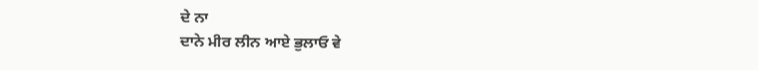ਦੇ ਨਾ
ਦਾਨੇ ਮੀਰ ਲੀਨ ਆਏ ਭੁਲਾਓ ਵੇ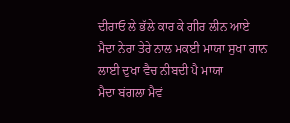ਦੀਰਾਓ ਲੇ ਭੱਲੇ ਕਾਰ ਕੇ ਗੀਰ ਲੀਨ ਆਏ
ਮੈਦਾ ਨੇਰਾ ਤੇਰੇ ਨਾਲ ਮਕਈ ਮਾਯਾ ਸੁਖਾ ਗਾਨ ਲਾਈ ਦੁਖਾ ਵੈਚ ਨੀਬਦੀ ਪੈ ਮਾਯਾ
ਮੈਦਾ ਬਂਗਲਾ ਮੈਵਂ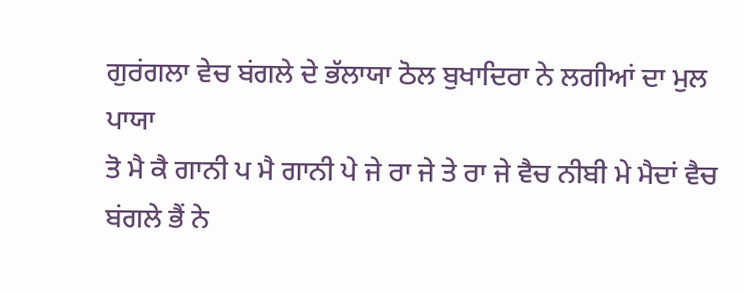ਗੁਰਂਗਲਾ ਵੇਚ ਬਂਗਲੇ ਦੇ ਭੱਲਾਯਾ ਠੋਲ ਬੁਖਾਦਿਰਾ ਨੇ ਲਗੀਆਂ ਦਾ ਮੁਲ ਪਾਯਾ
ਤੋ ਮੈ ਕੈ ਗਾਨੀ ਪ ਮੈ ਗਾਨੀ ਪੇ ਜੇ ਰਾ ਜੇ ਤੇ ਰਾ ਜੇ ਵੈਚ ਨੀਬੀ ਮੇ ਮੈਦਾਂ ਵੈਚ ਬਂਗਲੇ ਭੈਂ ਨੇ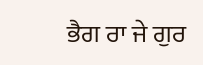ਭੈਗ ਰਾ ਜੇ ਗੁਰ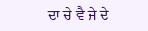ਦਾ ਚੇ ਵੈ ਜੇ ਦੇ